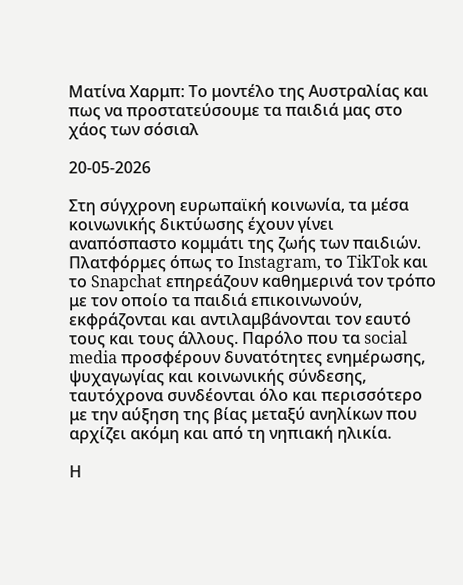Ματίνα Χαρμπ: Το μοντέλο της Αυστραλίας και πως να προστατεύσουμε τα παιδιά μας στο χάος των σόσιαλ

20-05-2026

Στη σύγχρονη ευρωπαϊκή κοινωνία, τα μέσα κοινωνικής δικτύωσης έχουν γίνει αναπόσπαστο κομμάτι της ζωής των παιδιών. Πλατφόρμες όπως το Instagram, το TikTok και το Snapchat επηρεάζουν καθημερινά τον τρόπο με τον οποίο τα παιδιά επικοινωνούν, εκφράζονται και αντιλαμβάνονται τον εαυτό τους και τους άλλους. Παρόλο που τα social media προσφέρουν δυνατότητες ενημέρωσης, ψυχαγωγίας και κοινωνικής σύνδεσης, ταυτόχρονα συνδέονται όλο και περισσότερο με την αύξηση της βίας μεταξύ ανηλίκων που αρχίζει ακόμη και από τη νηπιακή ηλικία.

Η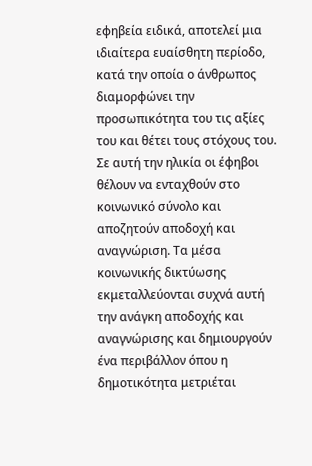εφηβεία ειδικά, αποτελεί μια ιδιαίτερα ευαίσθητη περίοδο, κατά την οποία ο άνθρωπος διαμορφώνει την προσωπικότητα του τις αξίες του και θέτει τους στόχους του. Σε αυτή την ηλικία οι έφηβοι θέλουν να ενταχθούν στο κοινωνικό σύνολο και αποζητούν αποδοχή και αναγνώριση. Τα μέσα κοινωνικής δικτύωσης εκμεταλλεύονται συχνά αυτή την ανάγκη αποδοχής και αναγνώρισης και δημιουργούν ένα περιβάλλον όπου η δημοτικότητα μετριέται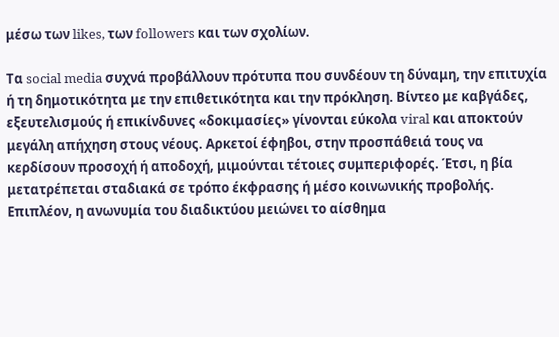μέσω των likes, των followers και των σχολίων.

Τα social media συχνά προβάλλουν πρότυπα που συνδέουν τη δύναμη, την επιτυχία ή τη δημοτικότητα με την επιθετικότητα και την πρόκληση. Βίντεο με καβγάδες, εξευτελισμούς ή επικίνδυνες «δοκιμασίες» γίνονται εύκολα viral και αποκτούν μεγάλη απήχηση στους νέους. Αρκετοί έφηβοι, στην προσπάθειά τους να κερδίσουν προσοχή ή αποδοχή, μιμούνται τέτοιες συμπεριφορές. Έτσι, η βία μετατρέπεται σταδιακά σε τρόπο έκφρασης ή μέσο κοινωνικής προβολής. Επιπλέον, η ανωνυμία του διαδικτύου μειώνει το αίσθημα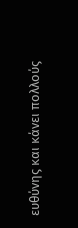ευθύνης και κάνει πολλούς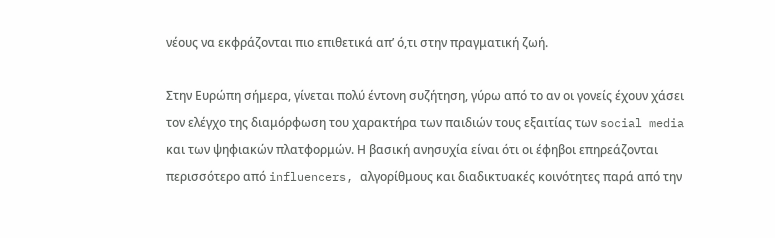νέους να εκφράζονται πιο επιθετικά απ’ ό,τι στην πραγματική ζωή.

Στην Ευρώπη σήμερα, γίνεται πολύ έντονη συζήτηση, γύρω από το αν οι γονείς έχουν χάσει τον ελέγχο της διαμόρφωση του χαρακτήρα των παιδιών τους εξαιτίας των social media και των ψηφιακών πλατφορμών. Η βασική ανησυχία είναι ότι οι έφηβοι επηρεάζονται περισσότερο από influencers, αλγορίθμους και διαδικτυακές κοινότητες παρά από την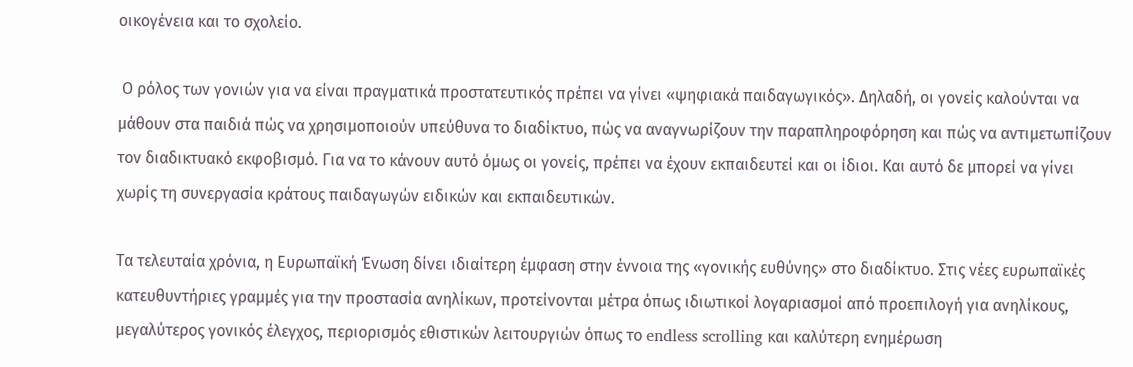οικογένεια και το σχολείο.

 Ο ρόλος των γονιών για να είναι πραγματικά προστατευτικός πρέπει να γίνει «ψηφιακά παιδαγωγικός». Δηλαδή, οι γονείς καλούνται να μάθουν στα παιδιά πώς να χρησιμοποιούν υπεύθυνα το διαδίκτυο, πώς να αναγνωρίζουν την παραπληροφόρηση και πώς να αντιμετωπίζουν τον διαδικτυακό εκφοβισμό. Για να το κάνουν αυτό όμως οι γονείς, πρέπει να έχουν εκπαιδευτεί και οι ίδιοι. Και αυτό δε μπορεί να γίνει χωρίς τη συνεργασία κράτους παιδαγωγών ειδικών και εκπαιδευτικών.

Τα τελευταία χρόνια, η Ευρωπαϊκή Ένωση δίνει ιδιαίτερη έμφαση στην έννοια της «γονικής ευθύνης» στο διαδίκτυο. Στις νέες ευρωπαϊκές κατευθυντήριες γραμμές για την προστασία ανηλίκων, προτείνονται μέτρα όπως ιδιωτικοί λογαριασμοί από προεπιλογή για ανηλίκους, μεγαλύτερος γονικός έλεγχος, περιορισμός εθιστικών λειτουργιών όπως το endless scrolling και καλύτερη ενημέρωση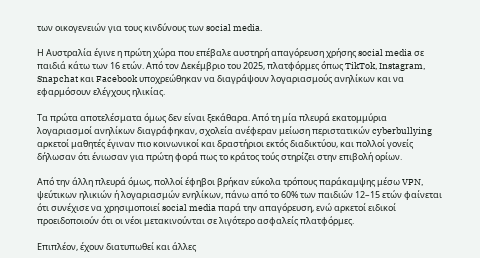των οικογενειών για τους κινδύνους των social media.

Η Αυστραλία έγινε η πρώτη χώρα που επέβαλε αυστηρή απαγόρευση χρήσης social media σε παιδιά κάτω των 16 ετών. Από τον Δεκέμβριο του 2025, πλατφόρμες όπως TikTok, Instagram, Snapchat και Facebook υποχρεώθηκαν να διαγράψουν λογαριασμούς ανηλίκων και να εφαρμόσουν ελέγχους ηλικίας.

Τα πρώτα αποτελέσματα όμως δεν είναι ξεκάθαρα. Από τη μία πλευρά εκατομμύρια λογαριασμοί ανηλίκων διαγράφηκαν, σχολεία ανέφεραν μείωση περιστατικών cyberbullying αρκετοί μαθητές έγιναν πιο κοινωνικοί και δραστήριοι εκτός διαδικτύου, και πολλοί γονείς δήλωσαν ότι ένιωσαν για πρώτη φορά πως το κράτος τούς στηρίζει στην επιβολή ορίων.

Από την άλλη πλευρά όμως, πολλοί έφηβοι βρήκαν εύκολα τρόπους παράκαμψης μέσω VPN, ψεύτικων ηλικιών ή λογαριασμών ενηλίκων, πάνω από το 60% των παιδιών 12–15 ετών φαίνεται ότι συνέχισε να χρησιμοποιεί social media παρά την απαγόρευση, ενώ αρκετοί ειδικοί προειδοποιούν ότι οι νέοι μετακινούνται σε λιγότερο ασφαλείς πλατφόρμες.

Επιπλέον, έχουν διατυπωθεί και άλλες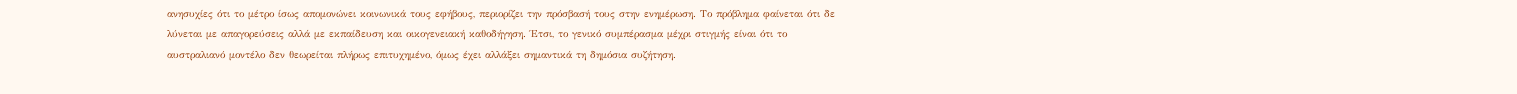ανησυχίες ότι το μέτρο ίσως απομονώνει κοινωνικά τους εφήβους, περιορίζει την πρόσβασή τους στην ενημέρωση. Το πρόβλημα φαίνεται ότι δε λύνεται με απαγορεύσεις αλλά με εκπαίδευση και οικογενειακή καθοδήγηση. Έτσι, το γενικό συμπέρασμα μέχρι στιγμής είναι ότι το αυστραλιανό μοντέλο δεν θεωρείται πλήρως επιτυχημένο, όμως έχει αλλάξει σημαντικά τη δημόσια συζήτηση.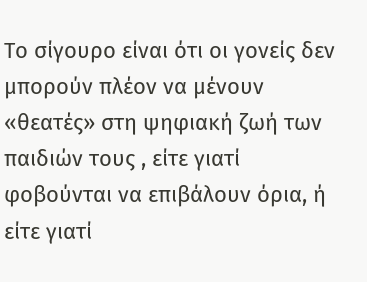Το σίγουρο είναι ότι οι γονείς δεν μπορούν πλέον να μένουν «θεατές» στη ψηφιακή ζωή των παιδιών τους , είτε γιατί φοβούνται να επιβάλουν όρια, ή είτε γιατί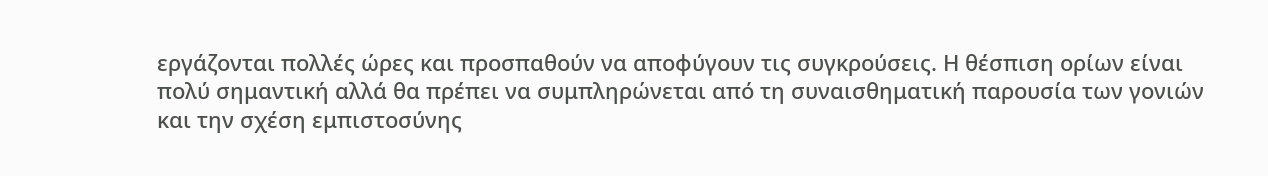εργάζονται πολλές ώρες και προσπαθούν να αποφύγουν τις συγκρούσεις. Η θέσπιση ορίων είναι πολύ σημαντική αλλά θα πρέπει να συμπληρώνεται από τη συναισθηματική παρουσία των γονιών και την σχέση εμπιστοσύνης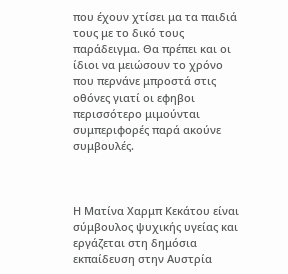που έχουν χτίσει μα τα παιδιά τους με το δικό τους παράδειγμα. Θα πρέπει και οι ίδιοι να μειώσουν το χρόνο που περνάνε μπροστά στις οθόνες γιατί οι εφηβοι περισσότερο μιμούνται συμπεριφορές παρά ακούνε συμβουλές.



Η Ματίνα Χαρμπ Κεκάτου είναι σύμβουλος ψυχικής υγείας και εργάζεται στη δημόσια εκπαίδευση στην Αυστρία